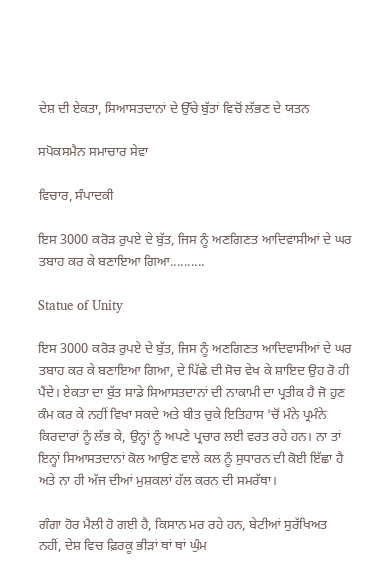ਦੇਸ਼ ਦੀ ਏਕਤਾ, ਸਿਆਸਤਦਾਨਾਂ ਦੇ ਉੱਚੇ ਬੁੱਤਾਂ ਵਿਚੋਂ ਲੱਭਣ ਦੇ ਯਤਨ

ਸਪੋਕਸਮੈਨ ਸਮਾਚਾਰ ਸੇਵਾ

ਵਿਚਾਰ, ਸੰਪਾਦਕੀ

ਇਸ 3000 ਕਰੋੜ ਰੁਪਏ ਦੇ ਬੁੱਤ, ਜਿਸ ਨੂੰ ਅਣਗਿਣਤ ਆਦਿਵਾਸੀਆਂ ਦੇ ਘਰ ਤਬਾਹ ਕਰ ਕੇ ਬਣਾਇਆ ਗਿਆ..........

Statue of Unity

ਇਸ 3000 ਕਰੋੜ ਰੁਪਏ ਦੇ ਬੁੱਤ, ਜਿਸ ਨੂੰ ਅਣਗਿਣਤ ਆਦਿਵਾਸੀਆਂ ਦੇ ਘਰ ਤਬਾਹ ਕਰ ਕੇ ਬਣਾਇਆ ਗਿਆ, ਦੇ ਪਿੱਛੇ ਦੀ ਸੋਚ ਵੇਖ ਕੇ ਸ਼ਾਇਦ ਉਹ ਰੋ ਹੀ ਪੈਂਦੇ। ਏਕਤਾ ਦਾ ਬੁੱਤ ਸਾਡੇ ਸਿਆਸਤਦਾਨਾਂ ਦੀ ਨਾਕਾਮੀ ਦਾ ਪ੍ਰਤੀਕ ਹੈ ਜੋ ਹੁਣ ਕੰਮ ਕਰ ਕੇ ਨਹੀਂ ਵਿਖਾ ਸਕਦੇ ਅਤੇ ਬੀਤ ਚੁਕੇ ਇਤਿਹਾਸ 'ਚੋਂ ਮੰਨੇ ਪ੍ਰਮੰਨੇ ਕਿਰਦਾਰਾਂ ਨੂੰ ਲੱਭ ਕੇ, ਉਨ੍ਹਾਂ ਨੂੰ ਅਪਣੇ ਪ੍ਰਚਾਰ ਲਈ ਵਰਤ ਰਹੇ ਹਨ। ਨਾ ਤਾਂ ਇਨ੍ਹਾਂ ਸਿਆਸਤਦਾਨਾਂ ਕੋਲ ਆਉਣ ਵਾਲੇ ਕਲ ਨੂੰ ਸੁਧਾਰਨ ਦੀ ਕੋਈ ਇੱਛਾ ਹੈ ਅਤੇ ਨਾ ਹੀ ਅੱਜ ਦੀਆਂ ਮੁਸ਼ਕਲਾਂ ਹੱਲ ਕਰਨ ਦੀ ਸਮਰੱਥਾ।

ਗੰਗਾ ਹੋਰ ਮੈਲੀ ਹੋ ਗਈ ਹੈ, ਕਿਸਾਨ ਮਰ ਰਹੇ ਹਨ, ਬੇਟੀਆਂ ਸੁਰੱਖਿਅਤ ਨਹੀਂ, ਦੇਸ਼ ਵਿਚ ਫ਼ਿਰਕੂ ਭੀੜਾਂ ਥਾਂ ਥਾਂ ਘੁੰਮ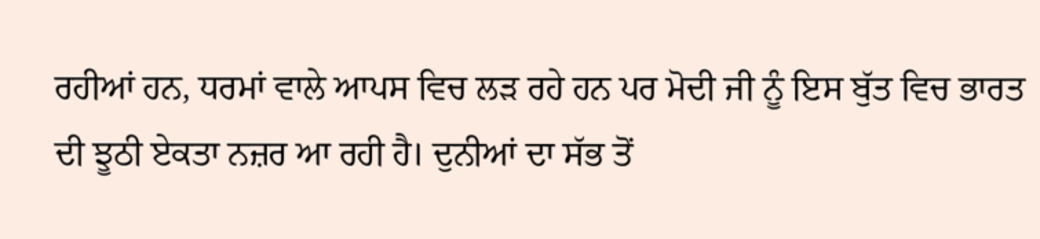ਰਹੀਆਂ ਹਨ, ਧਰਮਾਂ ਵਾਲੇ ਆਪਸ ਵਿਚ ਲੜ ਰਹੇ ਹਨ ਪਰ ਮੋਦੀ ਜੀ ਨੂੰ ਇਸ ਬੁੱਤ ਵਿਚ ਭਾਰਤ ਦੀ ਝੂਠੀ ਏਕਤਾ ਨਜ਼ਰ ਆ ਰਹੀ ਹੈ। ਦੁਨੀਆਂ ਦਾ ਸੱਭ ਤੋਂ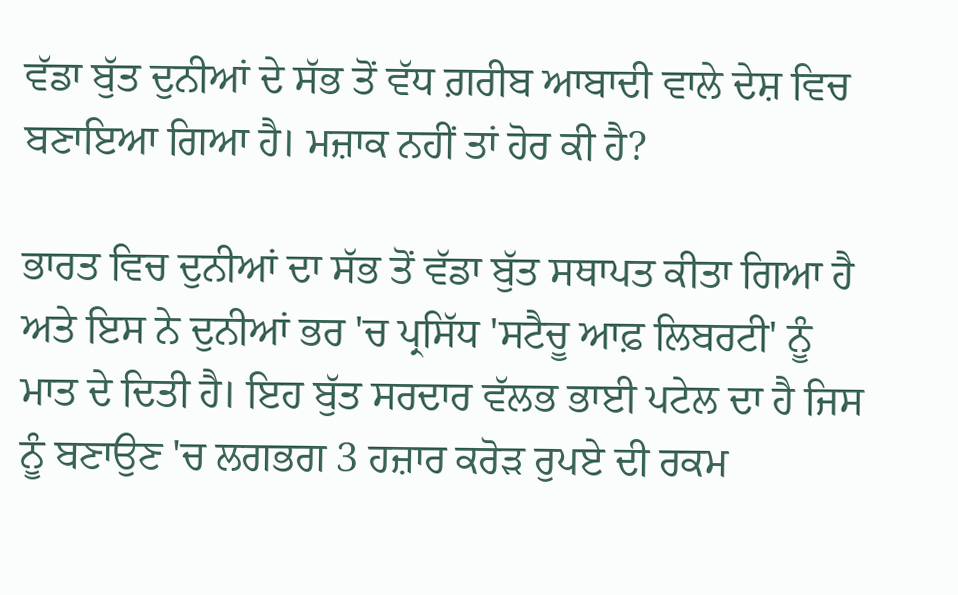ਵੱਡਾ ਬੁੱਤ ਦੁਨੀਆਂ ਦੇ ਸੱਭ ਤੋਂ ਵੱਧ ਗ਼ਰੀਬ ਆਬਾਦੀ ਵਾਲੇ ਦੇਸ਼ ਵਿਚ ਬਣਾਇਆ ਗਿਆ ਹੈ। ਮਜ਼ਾਕ ਨਹੀਂ ਤਾਂ ਹੋਰ ਕੀ ਹੈ?

ਭਾਰਤ ਵਿਚ ਦੁਨੀਆਂ ਦਾ ਸੱਭ ਤੋਂ ਵੱਡਾ ਬੁੱਤ ਸਥਾਪਤ ਕੀਤਾ ਗਿਆ ਹੈ ਅਤੇ ਇਸ ਨੇ ਦੁਨੀਆਂ ਭਰ 'ਚ ਪ੍ਰਸਿੱਧ 'ਸਟੈਚੂ ਆਫ਼ ਲਿਬਰਟੀ' ਨੂੰ ਮਾਤ ਦੇ ਦਿਤੀ ਹੈ। ਇਹ ਬੁੱਤ ਸਰਦਾਰ ਵੱਲਭ ਭਾਈ ਪਟੇਲ ਦਾ ਹੈ ਜਿਸ ਨੂੰ ਬਣਾਉਣ 'ਚ ਲਗਭਗ 3 ਹਜ਼ਾਰ ਕਰੋੜ ਰੁਪਏ ਦੀ ਰਕਮ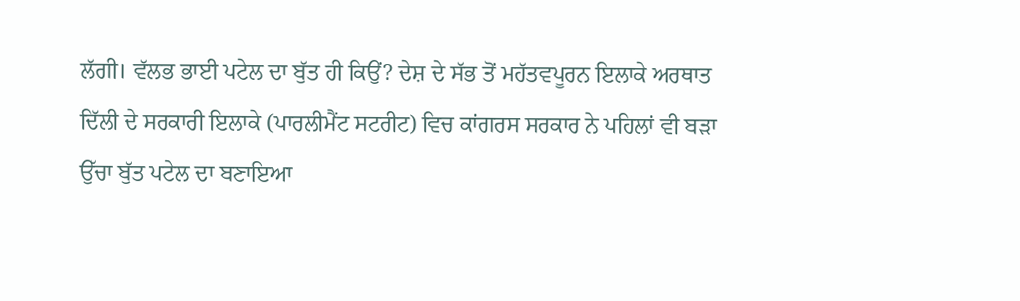ਲੱਗੀ। ਵੱਲਭ ਭਾਈ ਪਟੇਲ ਦਾ ਬੁੱਤ ਹੀ ਕਿਉਂ? ਦੇਸ਼ ਦੇ ਸੱਭ ਤੋਂ ਮਹੱਤਵਪੂਰਨ ਇਲਾਕੇ ਅਰਥਾਤ ਦਿੱਲੀ ਦੇ ਸਰਕਾਰੀ ਇਲਾਕੇ (ਪਾਰਲੀਮੈਂਟ ਸਟਰੀਟ) ਵਿਚ ਕਾਂਗਰਸ ਸਰਕਾਰ ਨੇ ਪਹਿਲਾਂ ਵੀ ਬੜਾ ਉੱਚਾ ਬੁੱਤ ਪਟੇਲ ਦਾ ਬਣਾਇਆ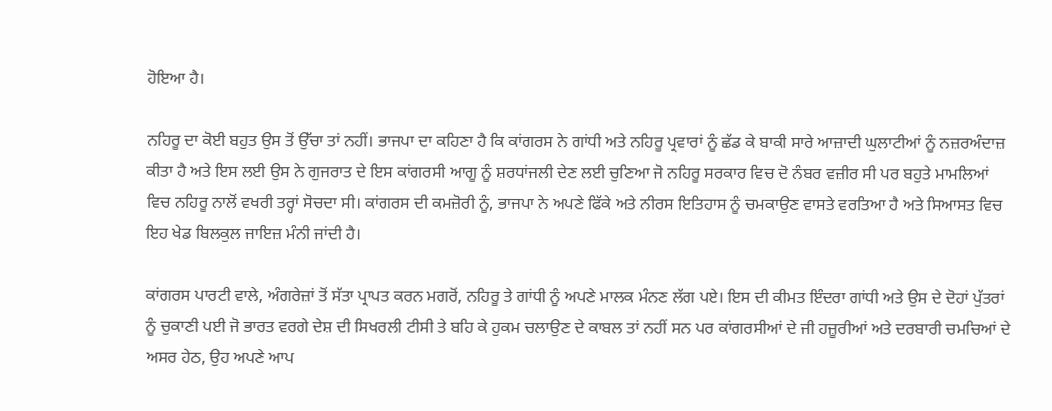ਹੋਇਆ ਹੈ।

ਨਹਿਰੂ ਦਾ ਕੋਈ ਬਹੁਤ ਉਸ ਤੋਂ ਉੱਚਾ ਤਾਂ ਨਹੀਂ। ਭਾਜਪਾ ਦਾ ਕਹਿਣਾ ਹੈ ਕਿ ਕਾਂਗਰਸ ਨੇ ਗਾਂਧੀ ਅਤੇ ਨਹਿਰੂ ਪ੍ਰਵਾਰਾਂ ਨੂੰ ਛੱਡ ਕੇ ਬਾਕੀ ਸਾਰੇ ਆਜ਼ਾਦੀ ਘੁਲਾਟੀਆਂ ਨੂੰ ਨਜ਼ਰਅੰਦਾਜ਼ ਕੀਤਾ ਹੈ ਅਤੇ ਇਸ ਲਈ ਉਸ ਨੇ ਗੁਜਰਾਤ ਦੇ ਇਸ ਕਾਂਗਰਸੀ ਆਗੂ ਨੂੰ ਸ਼ਰਧਾਂਜਲੀ ਦੇਣ ਲਈ ਚੁਣਿਆ ਜੋ ਨਹਿਰੂ ਸਰਕਾਰ ਵਿਚ ਦੋ ਨੰਬਰ ਵਜ਼ੀਰ ਸੀ ਪਰ ਬਹੁਤੇ ਮਾਮਲਿਆਂ ਵਿਚ ਨਹਿਰੂ ਨਾਲੋਂ ਵਖਰੀ ਤਰ੍ਹਾਂ ਸੋਚਦਾ ਸੀ। ਕਾਂਗਰਸ ਦੀ ਕਮਜ਼ੋਰੀ ਨੂੰ, ਭਾਜਪਾ ਨੇ ਅਪਣੇ ਫਿੱਕੇ ਅਤੇ ਨੀਰਸ ਇਤਿਹਾਸ ਨੂੰ ਚਮਕਾਉਣ ਵਾਸਤੇ ਵਰਤਿਆ ਹੈ ਅਤੇ ਸਿਆਸਤ ਵਿਚ ਇਹ ਖੇਡ ਬਿਲਕੁਲ ਜਾਇਜ਼ ਮੰਨੀ ਜਾਂਦੀ ਹੈ।

ਕਾਂਗਰਸ ਪਾਰਟੀ ਵਾਲੇ, ਅੰਗਰੇਜ਼ਾਂ ਤੋਂ ਸੱਤਾ ਪ੍ਰਾਪਤ ਕਰਨ ਮਗਰੋਂ, ਨਹਿਰੂ ਤੇ ਗਾਂਧੀ ਨੂੰ ਅਪਣੇ ਮਾਲਕ ਮੰਨਣ ਲੱਗ ਪਏ। ਇਸ ਦੀ ਕੀਮਤ ਇੰਦਰਾ ਗਾਂਧੀ ਅਤੇ ਉਸ ਦੇ ਦੋਹਾਂ ਪੁੱਤਰਾਂ ਨੂੰ ਚੁਕਾਣੀ ਪਈ ਜੋ ਭਾਰਤ ਵਰਗੇ ਦੇਸ਼ ਦੀ ਸਿਖਰਲੀ ਟੀਸੀ ਤੇ ਬਹਿ ਕੇ ਹੁਕਮ ਚਲਾਉਣ ਦੇ ਕਾਬਲ ਤਾਂ ਨਹੀਂ ਸਨ ਪਰ ਕਾਂਗਰਸੀਆਂ ਦੇ ਜੀ ਹਜ਼ੂਰੀਆਂ ਅਤੇ ਦਰਬਾਰੀ ਚਮਚਿਆਂ ਦੇ ਅਸਰ ਹੇਠ, ਉਹ ਅਪਣੇ ਆਪ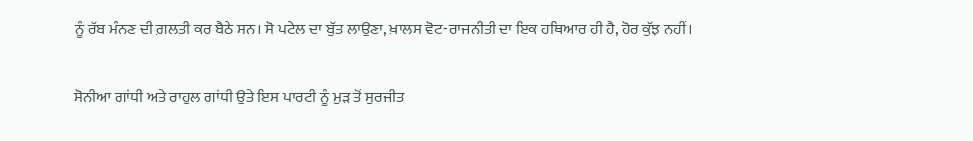ਨੂੰ ਰੱਬ ਮੰਨਣ ਦੀ ਗ਼ਲਤੀ ਕਰ ਬੈਠੇ ਸਨ। ਸੋ ਪਟੇਲ ਦਾ ਬੁੱਤ ਲਾਉਣਾ, ਖ਼ਾਲਸ ਵੋਟ-ਰਾਜਨੀਤੀ ਦਾ ਇਕ ਹਥਿਆਰ ਹੀ ਹੈ, ਹੋਰ ਕੁੱਝ ਨਹੀਂ।

ਸੋਨੀਆ ਗਾਂਧੀ ਅਤੇ ਰਾਹੁਲ ਗਾਂਧੀ ਉਤੇ ਇਸ ਪਾਰਟੀ ਨੂੰ ਮੁੜ ਤੋਂ ਸੁਰਜੀਤ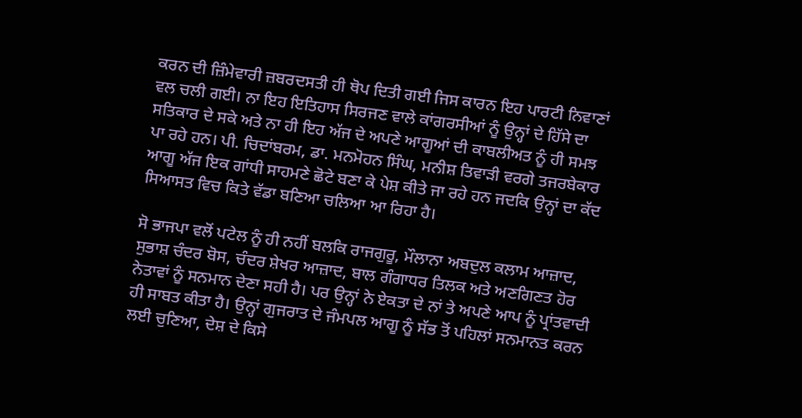ਕਰਨ ਦੀ ਜ਼ਿੰਮੇਵਾਰੀ ਜ਼ਬਰਦਸਤੀ ਹੀ ਥੋਪ ਦਿਤੀ ਗਈ ਜਿਸ ਕਾਰਨ ਇਹ ਪਾਰਟੀ ਨਿਵਾਣਾਂ ਵਲ ਚਲੀ ਗਈ। ਨਾ ਇਹ ਇਤਿਹਾਸ ਸਿਰਜਣ ਵਾਲੇ ਕਾਂਗਰਸੀਆਂ ਨੂੰ ਉਨ੍ਹਾਂ ਦੇ ਹਿੱਸੇ ਦਾ ਸਤਿਕਾਰ ਦੇ ਸਕੇ ਅਤੇ ਨਾ ਹੀ ਇਹ ਅੱਜ ਦੇ ਅਪਣੇ ਆਗੂਆਂ ਦੀ ਕਾਬਲੀਅਤ ਨੂੰ ਹੀ ਸਮਝ ਪਾ ਰਹੇ ਹਨ। ਪੀ. ਚਿਦਾਂਬਰਮ, ਡਾ. ਮਨਮੋਹਨ ਸਿੰਘ, ਮਨੀਸ਼ ਤਿਵਾੜੀ ਵਰਗੇ ਤਜਰਬੇਕਾਰ ਆਗੂ ਅੱਜ ਇਕ ਗਾਂਧੀ ਸਾਹਮਣੇ ਛੋਟੇ ਬਣਾ ਕੇ ਪੇਸ਼ ਕੀਤੇ ਜਾ ਰਹੇ ਹਨ ਜਦਕਿ ਉਨ੍ਹਾਂ ਦਾ ਕੱਦ ਸਿਆਸਤ ਵਿਚ ਕਿਤੇ ਵੱਡਾ ਬਣਿਆ ਚਲਿਆ ਆ ਰਿਹਾ ਹੈ।

ਸੋ ਭਾਜਪਾ ਵਲੋਂ ਪਟੇਲ ਨੂੰ ਹੀ ਨਹੀਂ ਬਲਕਿ ਰਾਜਗੁਰੂ, ਮੌਲਾਨਾ ਅਬਦੁਲ ਕਲਾਮ ਆਜ਼ਾਦ, ਸੁਭਾਸ਼ ਚੰਦਰ ਬੋਸ, ਚੰਦਰ ਸ਼ੇਖਰ ਆਜ਼ਾਦ, ਬਾਲ ਗੰਗਾਧਰ ਤਿਲਕ ਅਤੇ ਅਣਗਿਣਤ ਹੋਰ ਨੇਤਾਵਾਂ ਨੂੰ ਸਨਮਾਨ ਦੇਣਾ ਸਹੀ ਹੈ। ਪਰ ਉਨ੍ਹਾਂ ਨੇ ਏਕਤਾ ਦੇ ਨਾਂ ਤੇ ਅਪਣੇ ਆਪ ਨੂੰ ਪ੍ਰਾਂਤਵਾਦੀ ਹੀ ਸਾਬਤ ਕੀਤਾ ਹੈ। ਉਨ੍ਹਾਂ ਗੁਜਰਾਤ ਦੇ ਜੰਮਪਲ ਆਗੂ ਨੂੰ ਸੱਭ ਤੋਂ ਪਹਿਲਾਂ ਸਨਮਾਨਤ ਕਰਨ ਲਈ ਚੁਣਿਆ, ਦੇਸ਼ ਦੇ ਕਿਸੇ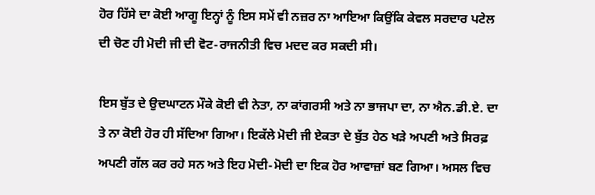ਹੋਰ ਹਿੱਸੇ ਦਾ ਕੋਈ ਆਗੂ ਇਨ੍ਹਾਂ ਨੂੰ ਇਸ ਸਮੇਂ ਵੀ ਨਜ਼ਰ ਨਾ ਆਇਆ ਕਿਉਂਕਿ ਕੇਵਲ ਸਰਦਾਰ ਪਟੇਲ ਦੀ ਚੋਣ ਹੀ ਮੋਦੀ ਜੀ ਦੀ ਵੋਟ-ਰਾਜਨੀਤੀ ਵਿਚ ਮਦਦ ਕਰ ਸਕਦੀ ਸੀ।

ਇਸ ਬੁੱਤ ਦੇ ਉਦਘਾਟਨ ਮੌਕੇ ਕੋਈ ਵੀ ਨੇਤਾ, ਨਾ ਕਾਂਗਰਸੀ ਅਤੇ ਨਾ ਭਾਜਪਾ ਦਾ, ਨਾ ਐਨ.ਡੀ.ਏ. ਦਾ ਤੇ ਨਾ ਕੋਈ ਹੋਰ ਹੀ ਸੱਦਿਆ ਗਿਆ। ਇਕੱਲੇ ਮੋਦੀ ਜੀ ਏਕਤਾ ਦੇ ਬੁੱਤ ਹੇਠ ਖੜੇ ਅਪਣੀ ਅਤੇ ਸਿਰਫ਼ ਅਪਣੀ ਗੱਲ ਕਰ ਰਹੇ ਸਨ ਅਤੇ ਇਹ ਮੋਦੀ-ਮੋਦੀ ਦਾ ਇਕ ਹੋਰ ਆਵਾਜ਼ਾਂ ਬਣ ਗਿਆ। ਅਸਲ ਵਿਚ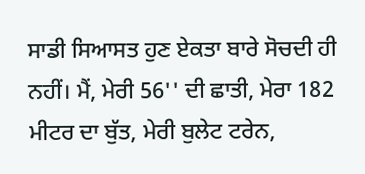ਸਾਡੀ ਸਿਆਸਤ ਹੁਣ ਏਕਤਾ ਬਾਰੇ ਸੋਚਦੀ ਹੀ ਨਹੀਂ। ਮੈਂ, ਮੇਰੀ 56'' ਦੀ ਛਾਤੀ, ਮੇਰਾ 182 ਮੀਟਰ ਦਾ ਬੁੱਤ, ਮੇਰੀ ਬੁਲੇਟ ਟਰੇਨ,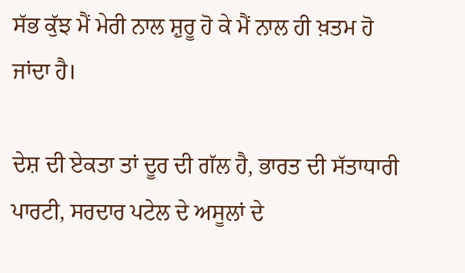ਸੱਭ ਕੁੱਝ ਮੈਂ ਮੇਰੀ ਨਾਲ ਸ਼ੁਰੂ ਹੋ ਕੇ ਮੈਂ ਨਾਲ ਹੀ ਖ਼ਤਮ ਹੋ ਜਾਂਦਾ ਹੈ।

ਦੇਸ਼ ਦੀ ਏਕਤਾ ਤਾਂ ਦੂਰ ਦੀ ਗੱਲ ਹੈ, ਭਾਰਤ ਦੀ ਸੱਤਾਧਾਰੀ ਪਾਰਟੀ, ਸਰਦਾਰ ਪਟੇਲ ਦੇ ਅਸੂਲਾਂ ਦੇ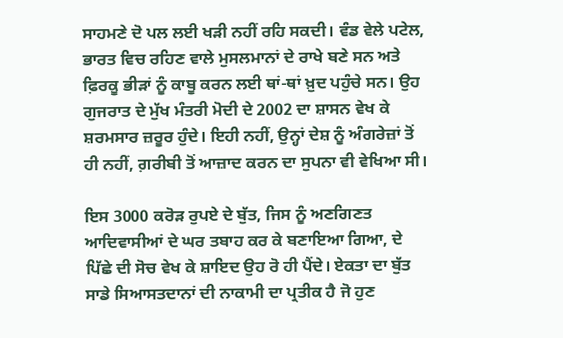ਸਾਹਮਣੇ ਦੋ ਪਲ ਲਈ ਖੜੀ ਨਹੀਂ ਰਹਿ ਸਕਦੀ। ਵੰਡ ਵੇਲੇ ਪਟੇਲ, ਭਾਰਤ ਵਿਚ ਰਹਿਣ ਵਾਲੇ ਮੁਸਲਮਾਨਾਂ ਦੇ ਰਾਖੇ ਬਣੇ ਸਨ ਅਤੇ ਫ਼ਿਰਕੂ ਭੀੜਾਂ ਨੂੰ ਕਾਬੂ ਕਰਨ ਲਈ ਥਾਂ-ਥਾਂ ਖ਼ੁਦ ਪਹੁੰਚੇ ਸਨ। ਉਹ ਗੁਜਰਾਤ ਦੇ ਮੁੱਖ ਮੰਤਰੀ ਮੋਦੀ ਦੇ 2002 ਦਾ ਸ਼ਾਸਨ ਵੇਖ ਕੇ ਸ਼ਰਮਸਾਰ ਜ਼ਰੂਰ ਹੁੰਦੇ। ਇਹੀ ਨਹੀਂ, ਉਨ੍ਹਾਂ ਦੇਸ਼ ਨੂੰ ਅੰਗਰੇਜ਼ਾਂ ਤੋਂ ਹੀ ਨਹੀਂ, ਗ਼ਰੀਬੀ ਤੋਂ ਆਜ਼ਾਦ ਕਰਨ ਦਾ ਸੁਪਨਾ ਵੀ ਵੇਖਿਆ ਸੀ।

ਇਸ 3000 ਕਰੋੜ ਰੁਪਏ ਦੇ ਬੁੱਤ, ਜਿਸ ਨੂੰ ਅਣਗਿਣਤ ਆਦਿਵਾਸੀਆਂ ਦੇ ਘਰ ਤਬਾਹ ਕਰ ਕੇ ਬਣਾਇਆ ਗਿਆ, ਦੇ ਪਿੱਛੇ ਦੀ ਸੋਚ ਵੇਖ ਕੇ ਸ਼ਾਇਦ ਉਹ ਰੋ ਹੀ ਪੈਂਦੇ। ਏਕਤਾ ਦਾ ਬੁੱਤ ਸਾਡੇ ਸਿਆਸਤਦਾਨਾਂ ਦੀ ਨਾਕਾਮੀ ਦਾ ਪ੍ਰਤੀਕ ਹੈ ਜੋ ਹੁਣ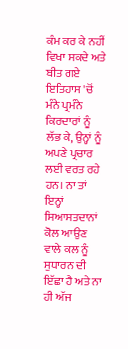ਕੰਮ ਕਰ ਕੇ ਨਹੀਂ ਵਿਖਾ ਸਕਦੇ ਅਤੇ ਬੀਤ ਗਏ ਇਤਿਹਾਸ 'ਚੋਂ ਮੰਨੇ ਪ੍ਰਮੰਨੇ ਕਿਰਦਾਰਾਂ ਨੂੰ ਲੱਭ ਕੇ, ਉਨ੍ਹਾਂ ਨੂੰ ਅਪਣੇ ਪ੍ਰਚਾਰ ਲਈ ਵਰਤ ਰਹੇ ਹਨ। ਨਾ ਤਾਂ ਇਨ੍ਹਾਂ ਸਿਆਸਤਦਾਨਾਂ ਕੋਲ ਆਉਣ ਵਾਲੇ ਕਲ ਨੂੰ ਸੁਧਾਰਨ ਦੀ ਇੱਛਾ ਹੈ ਅਤੇ ਨਾ ਹੀ ਅੱਜ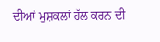ਦੀਆਂ ਮੁਸ਼ਕਲਾਂ ਹੱਲ ਕਰਨ ਦੀ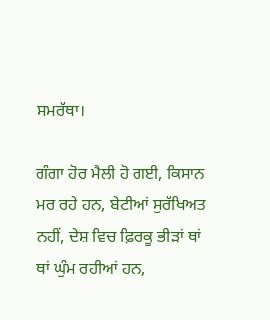ਸਮਰੱਥਾ।

ਗੰਗਾ ਹੋਰ ਮੈਲੀ ਹੋ ਗਈ, ਕਿਸਾਨ ਮਰ ਰਹੇ ਹਨ, ਬੇਟੀਆਂ ਸੁਰੱਖਿਅਤ ਨਹੀਂ, ਦੇਸ਼ ਵਿਚ ਫ਼ਿਰਕੂ ਭੀੜਾਂ ਥਾਂ ਥਾਂ ਘੁੰਮ ਰਹੀਆਂ ਹਨ,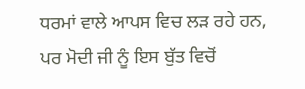ਧਰਮਾਂ ਵਾਲੇ ਆਪਸ ਵਿਚ ਲੜ ਰਹੇ ਹਨ, ਪਰ ਮੋਦੀ ਜੀ ਨੂੰ ਇਸ ਬੁੱਤ ਵਿਚੋਂ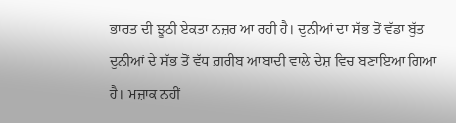ਭਾਰਤ ਦੀ ਝੂਠੀ ਏਕਤਾ ਨਜ਼ਰ ਆ ਰਹੀ ਹੈ। ਦੁਨੀਆਂ ਦਾ ਸੱਭ ਤੋਂ ਵੱਡਾ ਬੁੱਤ ਦੁਨੀਆਂ ਦੇ ਸੱਭ ਤੋਂ ਵੱਧ ਗ਼ਰੀਬ ਆਬਾਦੀ ਵਾਲੇ ਦੇਸ਼ ਵਿਚ ਬਣਾਇਆ ਗਿਆ ਹੈ। ਮਜ਼ਾਕ ਨਹੀਂ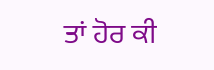ਤਾਂ ਹੋਰ ਕੀ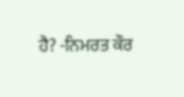ਹੈ? -ਨਿਮਰਤ ਕੌਰ